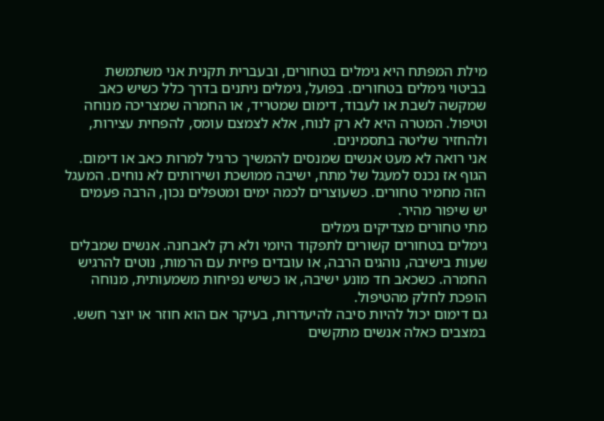מילת המפתח היא גימלים בטחורים, ובעברית תקנית אני משתמשת בביטוי גימלים בטחורים. בפועל, גימלים ניתנים בדרך כלל כשיש כאב שמקשה לשבת או לעבוד, דימום שמטריד, או החמרה שמצריכה מנוחה וטיפול. המטרה היא לא רק לנוח, אלא לצמצם עומס, להפחית עצירות, ולהחזיר שליטה בתסמינים.
אני רואה לא מעט אנשים שמנסים להמשיך כרגיל למרות כאב או דימום. הגוף אז נכנס למעגל של מתח, ישיבה ממושכת ושירותים לא נוחים. המעגל הזה מחמיר טחורים. כשעוצרים לכמה ימים ומטפלים נכון, הרבה פעמים יש שיפור מהיר.
מתי טחורים מצדיקים גימלים
גימלים בטחורים קשורים לתפקוד היומי ולא רק לאבחנה. אנשים שמבלים שעות בישיבה, נוהגים הרבה, או עובדים פיזית עם הרמות, נוטים להרגיש החמרה. כשכאב חד מונע ישיבה, או כשיש נפיחות משמעותית, מנוחה הופכת לחלק מהטיפול.
גם דימום יכול להיות סיבה להיעדרות, בעיקר אם הוא חוזר או יוצר חשש. במצבים כאלה אנשים מתקשים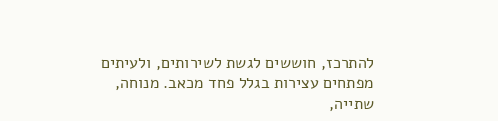להתרכז, חוששים לגשת לשירותים, ולעיתים מפתחים עצירות בגלל פחד מכאב. מנוחה, שתייה,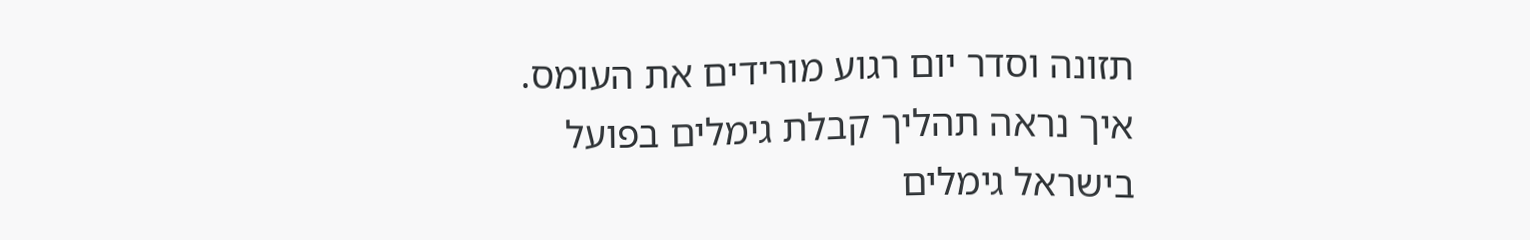תזונה וסדר יום רגוע מורידים את העומס.
איך נראה תהליך קבלת גימלים בפועל
בישראל גימלים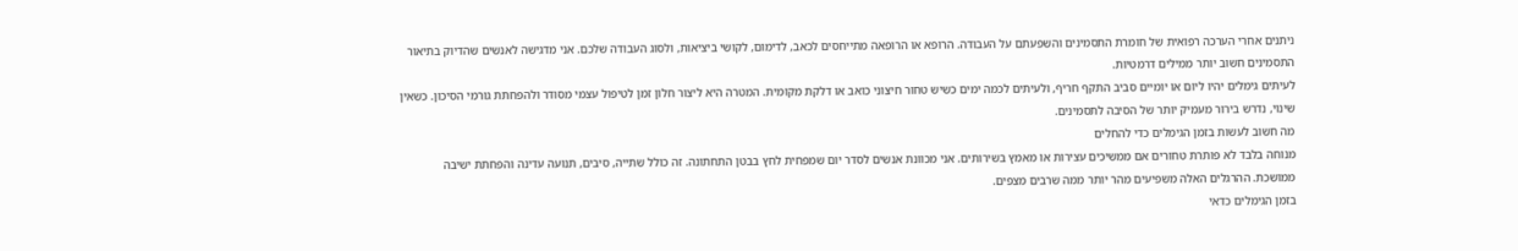ניתנים אחרי הערכה רפואית של חומרת התסמינים והשפעתם על העבודה. הרופא או הרופאה מתייחסים לכאב, לדימום, לקושי ביציאות, ולסוג העבודה שלכם. אני מדגישה לאנשים שהדיוק בתיאור התסמינים חשוב יותר ממילים דרמטיות.
לעיתים גימלים יהיו ליום או יומיים סביב התקף חריף, ולעיתים לכמה ימים כשיש טחור חיצוני כואב או דלקת מקומית. המטרה היא ליצור חלון זמן לטיפול עצמי מסודר ולהפחתת גורמי הסיכון. כשאין שינוי, נדרש בירור מעמיק יותר של הסיבה לתסמינים.
מה חשוב לעשות בזמן הגימלים כדי להחלים
מנוחה בלבד לא פותרת טחורים אם ממשיכים עצירות או מאמץ בשירותים. אני מכוונת אנשים לסדר יום שמפחית לחץ בבטן התחתונה. זה כולל שתייה, סיבים, תנועה עדינה והפחתת ישיבה ממושכת. ההרגלים האלה משפיעים מהר יותר ממה שרבים מצפים.
בזמן הגימלים כדאי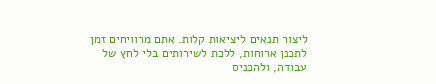ליצור תנאים ליציאות קלות. אתם מרוויחים זמן לתכנן ארוחות, ללכת לשירותים בלי לחץ של עבודה, ולהכניס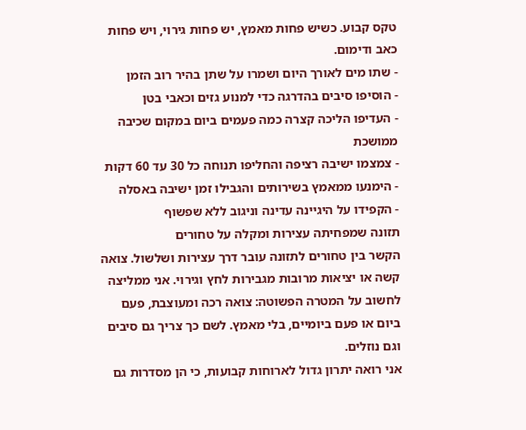טקס קבוע. כשיש פחות מאמץ, יש פחות גירוי, ויש פחות כאב ודימום.
- שתו מים לאורך היום ושמרו על שתן בהיר רוב הזמן
- הוסיפו סיבים בהדרגה כדי למנוע גזים וכאבי בטן
- העדיפו הליכה קצרה כמה פעמים ביום במקום שכיבה ממושכת
- צמצמו ישיבה רציפה והחליפו תנוחה כל 30 עד 60 דקות
- הימנעו ממאמץ בשירותים והגבילו זמן ישיבה באסלה
- הקפידו על היגיינה עדינה וניגוב ללא שפשוף
תזונה שמפחיתה עצירות ומקלה על טחורים
הקשר בין טחורים לתזונה עובר דרך עצירות ושלשול. צואה קשה או יציאות מרובות מגבירות לחץ וגירוי. אני ממליצה לחשוב על המטרה הפשוטה: צואה רכה ומעוצבת, פעם ביום או פעם ביומיים, בלי מאמץ. לשם כך צריך גם סיבים וגם נוזלים.
אני רואה יתרון גדול לארוחות קבועות, כי הן מסדרות גם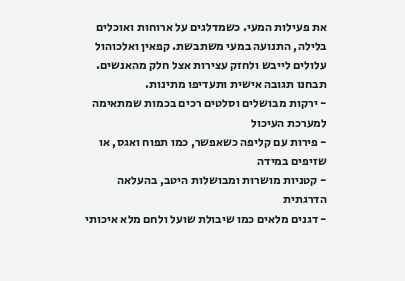את פעילות המעי. כשמדלגים על ארוחות ואוכלים בלילה, התנועה במעי משתבשת. קפאין ואלכוהול עלולים לייבש ולחזק עצירות אצל חלק מהאנשים. תבחנו תגובה אישית ותעדיפו מתינות.
- ירקות מבושלים וסלטים רכים בכמות שמתאימה למערכת העיכול
- פירות עם קליפה כשאפשר, כמו תפוח ואגס, או שזיפים במידה
- קטניות מושרות ומבושלות היטב, בהעלאה הדרגתית
- דגנים מלאים כמו שיבולת שועל ולחם מלא איכותי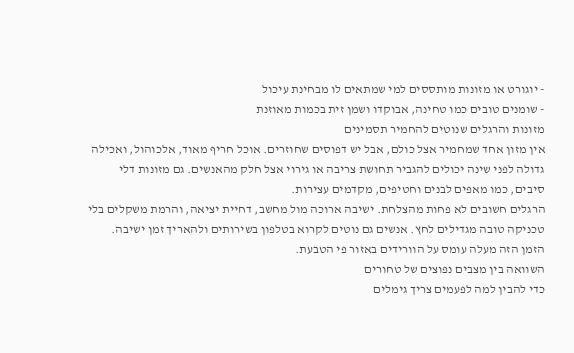- יוגורט או מזונות מותססים למי שמתאים לו מבחינת עיכול
- שומנים טובים כמו טחינה, אבוקדו ושמן זית בכמות מאוזנת
מזונות והרגלים שנוטים להחמיר תסמינים
אין מזון אחד שמחמיר אצל כולם, אבל יש דפוסים שחוזרים. אוכל חריף מאוד, אלכוהול, ואכילה גדולה לפני שינה יכולים להגביר תחושת צריבה או גירוי אצל חלק מהאנשים. גם מזונות דלי סיבים, כמו מאפים לבנים וחטיפים, מקדמים עצירות.
הרגלים חשובים לא פחות מהצלחת. ישיבה ארוכה מול מחשב, דחיית יציאה, והרמת משקלים בלי טכניקה טובה מגדילים לחץ. אנשים גם נוטים לקרוא בטלפון בשירותים ולהאריך זמן ישיבה. הזמן הזה מעלה עומס על הוורידים באזור פי הטבעת.
השוואה בין מצבים נפוצים של טחורים
כדי להבין למה לפעמים צריך גימלים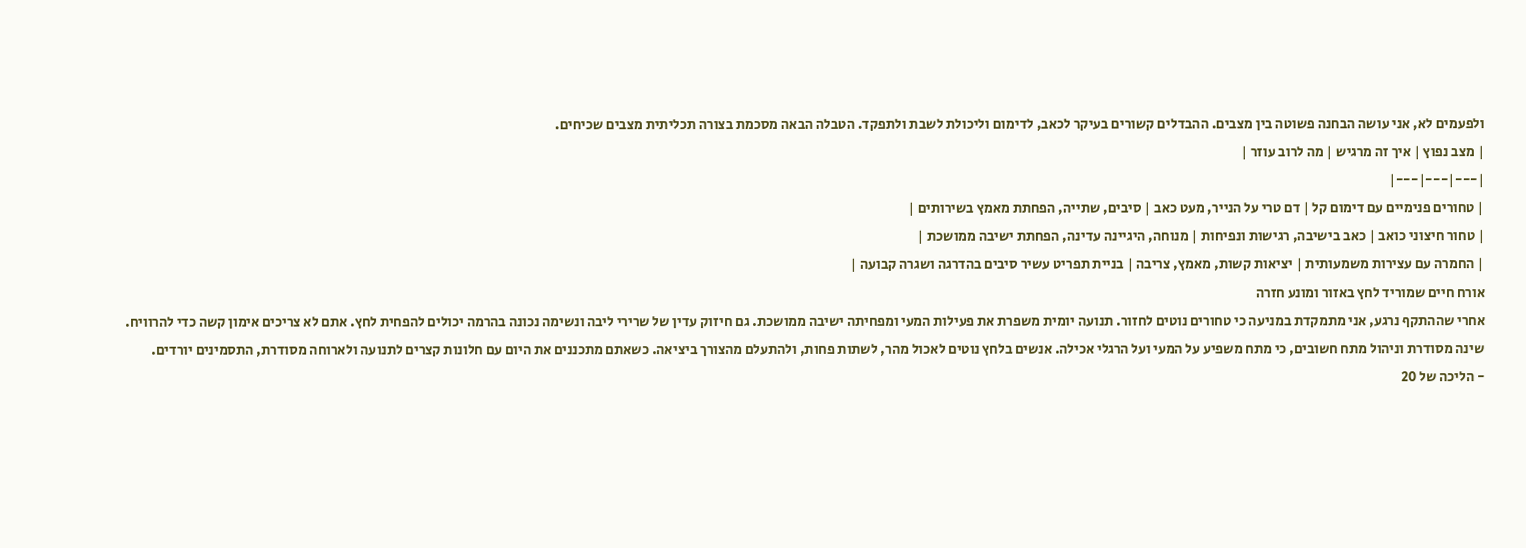ולפעמים לא, אני עושה הבחנה פשוטה בין מצבים. ההבדלים קשורים בעיקר לכאב, לדימום וליכולת לשבת ולתפקד. הטבלה הבאה מסכמת בצורה תכליתית מצבים שכיחים.
| מצב נפוץ | איך זה מרגיש | מה לרוב עוזר |
|---|---|---|
| טחורים פנימיים עם דימום קל | דם טרי על הנייר, מעט כאב | סיבים, שתייה, הפחתת מאמץ בשירותים |
| טחור חיצוני כואב | כאב בישיבה, רגישות ונפיחות | מנוחה, היגיינה עדינה, הפחתת ישיבה ממושכת |
| החמרה עם עצירות משמעותית | יציאות קשות, מאמץ, צריבה | בניית תפריט עשיר סיבים בהדרגה ושגרה קבועה |
אורח חיים שמוריד לחץ באזור ומונע חזרה
אחרי שההתקף נרגע, אני מתמקדת במניעה כי טחורים נוטים לחזור. תנועה יומית משפרת את פעילות המעי ומפחיתה ישיבה ממושכת. גם חיזוק עדין של שרירי ליבה ונשימה נכונה בהרמה יכולים להפחית לחץ. אתם לא צריכים אימון קשה כדי להרוויח.
שינה מסודרת וניהול מתח חשובים, כי מתח משפיע על המעי ועל הרגלי אכילה. אנשים בלחץ נוטים לאכול מהר, לשתות פחות, ולהתעלם מהצורך ביציאה. כשאתם מתכננים את היום עם חלונות קצרים לתנועה ולארוחה מסודרת, התסמינים יורדים.
- הליכה של 20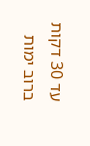עד 30 דקות ברוב ימות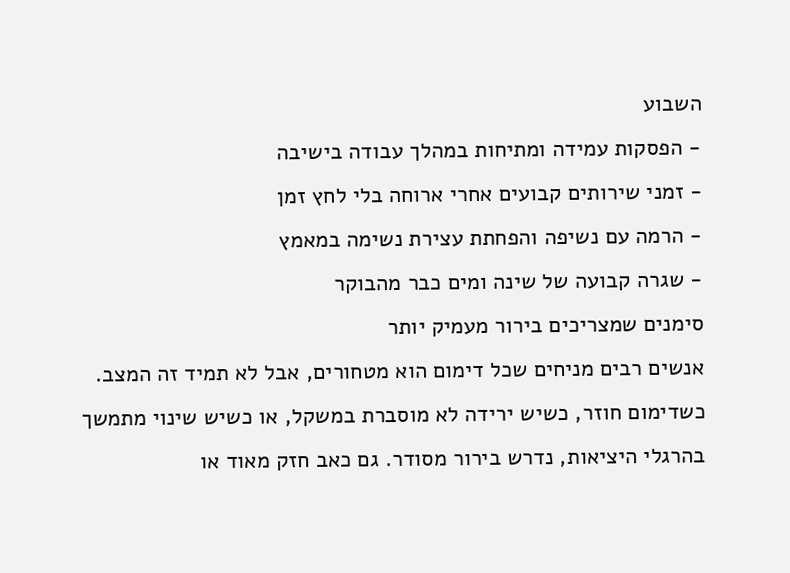השבוע
- הפסקות עמידה ומתיחות במהלך עבודה בישיבה
- זמני שירותים קבועים אחרי ארוחה בלי לחץ זמן
- הרמה עם נשיפה והפחתת עצירת נשימה במאמץ
- שגרה קבועה של שינה ומים כבר מהבוקר
סימנים שמצריכים בירור מעמיק יותר
אנשים רבים מניחים שכל דימום הוא מטחורים, אבל לא תמיד זה המצב. כשדימום חוזר, כשיש ירידה לא מוסברת במשקל, או כשיש שינוי מתמשך בהרגלי היציאות, נדרש בירור מסודר. גם כאב חזק מאוד או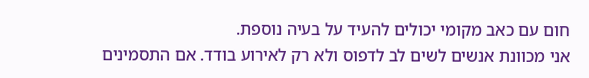חום עם כאב מקומי יכולים להעיד על בעיה נוספת.
אני מכוונת אנשים לשים לב לדפוס ולא רק לאירוע בודד. אם התסמינים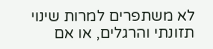לא משתפרים למרות שינוי תזונתי והרגלים, או אם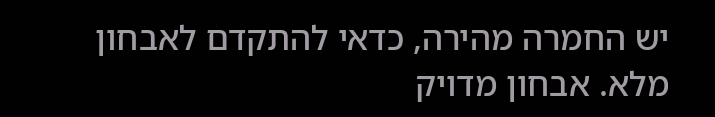יש החמרה מהירה, כדאי להתקדם לאבחון מלא. אבחון מדויק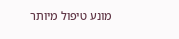מונע טיפול מיותר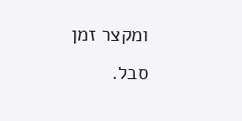ומקצר זמן סבל.